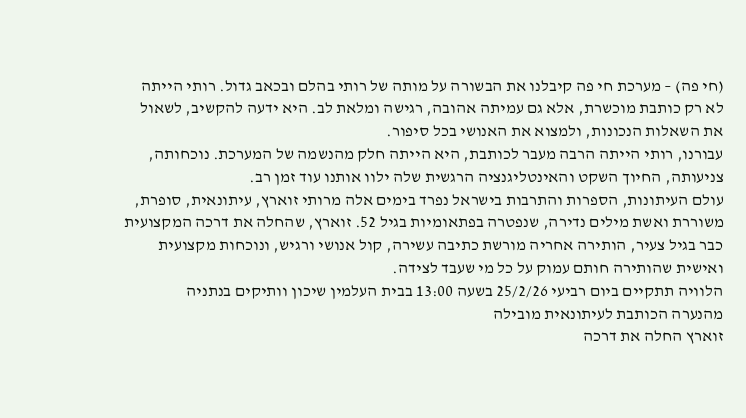(חי פה) – מערכת חי פה קיבלנו את הבשורה על מותה של רותי בהלם ובכאב גדול. רותי הייתה לא רק כותבת מוכשרת, אלא גם עמיתה אהובה, רגישה ומלאת לב. היא ידעה להקשיב, לשאול את השאלות הנכונות, ולמצוא את האנושי בכל סיפור.
עבורנו, רותי הייתה הרבה מעבר לכותבת, היא הייתה חלק מהנשמה של המערכת. נוכחותה, צניעותה, החיוך השקט והאינטליגנציה הרגשית שלה ילוו אותנו עוד זמן רב.
עולם העיתונות, הספרות והתרבות בישראל נפרד בימים אלה מרותי זוארץ, עיתונאית, סופרת, משוררת ואשת מילים נדירה, שנפטרה בפתאומיות בגיל 52. זוארץ, שהחלה את דרכה המקצועית כבר בגיל צעיר, הותירה אחריה מורשת כתיבה עשירה, קול אנושי ורגיש, ונוכחות מקצועית ואישית שהותירה חותם עמוק על כל מי שעבד לצידה.
הלוויה תתקיים ביום רביעי 25/2/26 בשעה 13:00 בבית העלמין שיכון וותיקים בנתניה
מהנערה הכותבת לעיתונאית מובילה
זוארץ החלה את דרכה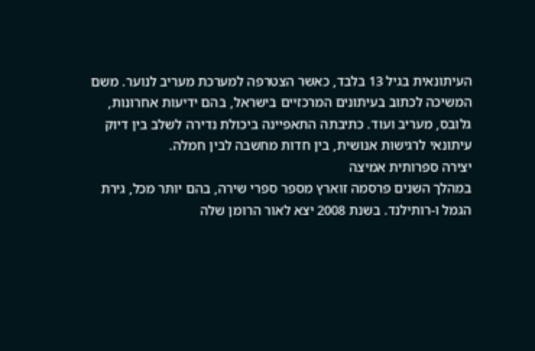העיתונאית בגיל 13 בלבד, כאשר הצטרפה למערכת מעריב לנוער. משם המשיכה לכתוב בעיתונים המרכזיים בישראל, בהם ידיעות אחרונות, גלובס, מעריב ועוד. כתיבתה התאפיינה ביכולת נדירה לשלב בין דיוק עיתונאי לרגישות אנושית, בין חדות מחשבה לבין חמלה.
יצירה ספרותית אמיצה
במהלך השנים פרסמה זוארץ מספר ספרי שירה, בהם יותר מכל, גירת הגמל ו-רותילנד. בשנת 2008 יצא לאור הרומן שלה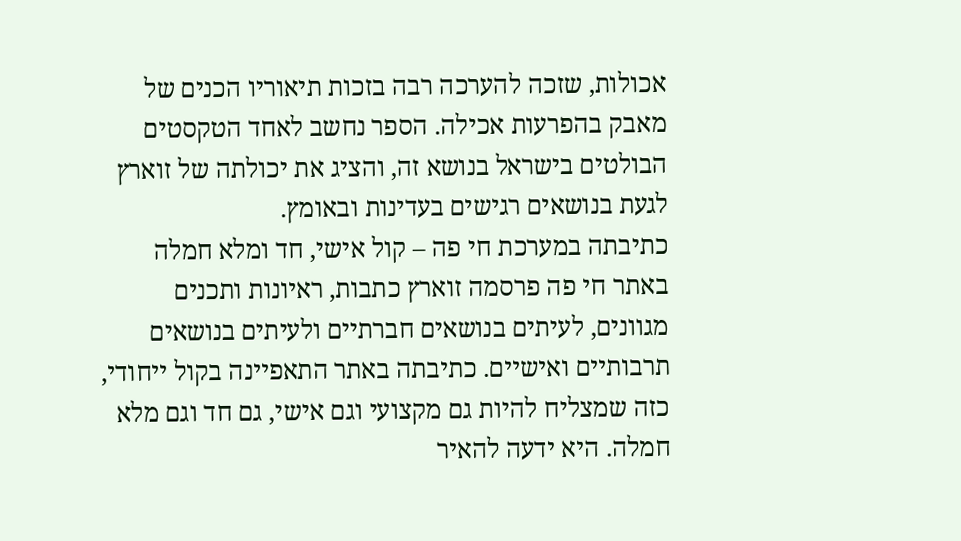אכולות, שזכה להערכה רבה בזכות תיאוריו הכנים של מאבק בהפרעות אכילה. הספר נחשב לאחד הטקסטים הבולטים בישראל בנושא זה, והציג את יכולתה של זוארץ לגעת בנושאים רגישים בעדינות ובאומץ.
כתיבתה במערכת חי פה – קול אישי, חד ומלא חמלה
באתר חי פה פרסמה זוארץ כתבות, ראיונות ותכנים מגוונים, לעיתים בנושאים חברתיים ולעיתים בנושאים תרבותיים ואישיים. כתיבתה באתר התאפיינה בקול ייחודי, כזה שמצליח להיות גם מקצועי וגם אישי, גם חד וגם מלא חמלה. היא ידעה להאיר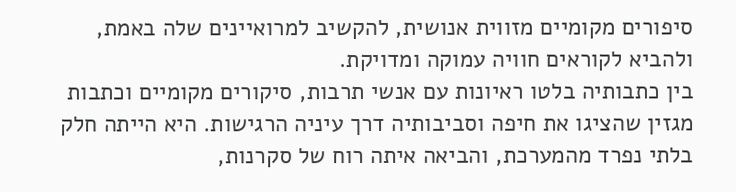סיפורים מקומיים מזווית אנושית, להקשיב למרואיינים שלה באמת, ולהביא לקוראים חוויה עמוקה ומדויקת.
בין כתבותיה בלטו ראיונות עם אנשי תרבות, סיקורים מקומיים וכתבות מגזין שהציגו את חיפה וסביבותיה דרך עיניה הרגישות. היא הייתה חלק בלתי נפרד מהמערכת, והביאה איתה רוח של סקרנות,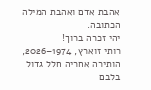אהבת אדם ואהבת המילה הכתובה.
יהי זכרה ברוך!
רותי זוארץ, 1974–2026, הותירה אחריה חלל גדול בלבם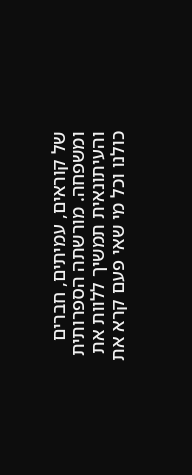של קוראים, עמיתים, חברים ומשפחה. מורשתה הספרותית והעיתונאית תמשיך ללוות את כולנו וכל מי שאי פעם קרא את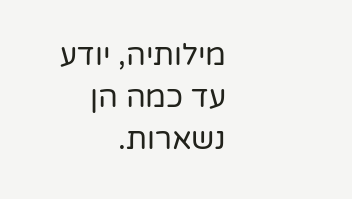מילותיה, יודע עד כמה הן נשארות.